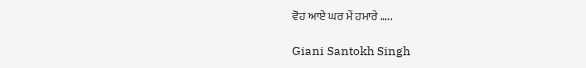ਵੋਹ ਆਏ ਘਰ ਮੇਂ ਹਮਾਰੇ …..

Giani Santokh Singh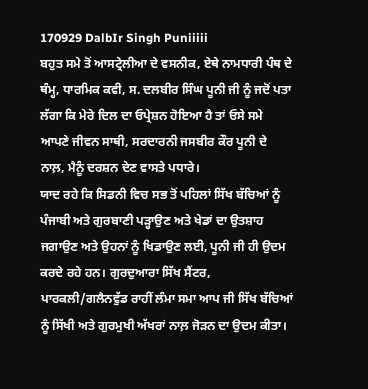170929 DalbIr Singh Puniiiii
ਬਹੁਤ ਸਮੇ ਤੋਂ ਆਸਟ੍ਰੇਲੀਆ ਦੇ ਵਸਨੀਕ, ਏਥੇ ਨਾਮਧਾਰੀ ਪੰਥ ਦੇ ਥੰਮ੍ਹ, ਧਾਰਮਿਕ ਕਵੀ, ਸ. ਦਲਬੀਰ ਸਿੰਘ ਪੂਨੀ ਜੀ ਨੂੰ ਜਦੋਂ ਪਤਾ ਲੱਗਾ ਕਿ ਮੇਰੇ ਦਿਲ ਦਾ ਓਪ੍ਰੇਸ਼ਨ ਹੋਇਆ ਹੈ ਤਾਂ ਓਸੇ ਸਮੇ ਆਪਣੇ ਜੀਵਨ ਸਾਥੀ, ਸਰਦਾਰਨੀ ਜਸਬੀਰ ਕੌਰ ਪੂਨੀ ਦੇ ਨਾਲ਼, ਮੈਨੂੰ ਦਰਸ਼ਨ ਦੇਣ ਵਾਸਤੇ ਪਧਾਰੇ।
ਯਾਦ ਰਹੇ ਕਿ ਸਿਡਨੀ ਵਿਚ ਸਭ ਤੋਂ ਪਹਿਲਾਂ ਸਿੱਖ ਬੱਚਿਆਂ ਨੂੰ ਪੰਜਾਬੀ ਅਤੇ ਗੁਰਬਾਣੀ ਪੜ੍ਹਾਉਣ ਅਤੇ ਖੇਡਾਂ ਦਾ ਉਤਸ਼ਾਹ ਜਗਾਉਣ ਅਤੇ ਉਹਨਾਂ ਨੂੰ ਖਿਡਾਉਣ ਲਈ, ਪੂਨੀ ਜੀ ਹੀ ਉਦਮ ਕਰਦੇ ਰਹੇ ਹਨ। ਗੁਰਦੁਆਰਾ ਸਿੱਖ ਸੈਂਟਰ, ਪਾਰਕਲੀ/ਗਲੈਨਵੁੱਡ ਰਾਹੀਂ ਲੰਮਾ ਸਮਾ ਆਪ ਜੀ ਸਿੱਖ ਬੱਚਿਆਂ ਨੂੰ ਸਿੱਖੀ ਅਤੇ ਗੁਰਮੁਖੀ ਅੱਖਰਾਂ ਨਾਲ਼ ਜੋੜਨ ਦਾ ਉਦਮ ਕੀਤਾ।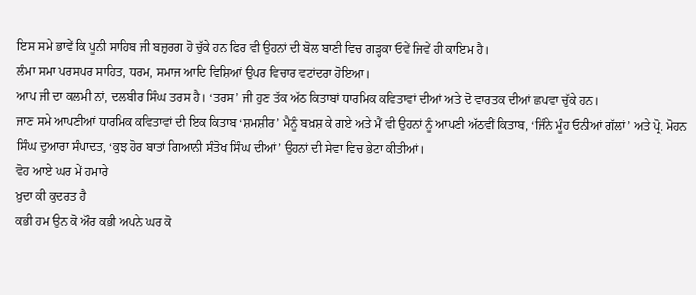ਇਸ ਸਮੇ ਭਾਵੇਂ ਕਿ ਪੂਨੀ ਸਾਹਿਬ ਜੀ ਬਜ਼ੁਰਗ ਹੋ ਚੁੱਕੇ ਹਨ ਫਿਰ ਵੀ ਉਹਨਾਂ ਦੀ ਬੋਲ ਬਾਣੀ ਵਿਚ ਗੜ੍ਹਕਾ ਓਵੇਂ ਜਿਵੇਂ ਹੀ ਕਾਇਮ ਹੈ।
ਲੰਮਾ ਸਮਾ ਪਰਸਪਰ ਸਾਹਿਤ, ਧਰਮ, ਸਮਾਜ ਆਦਿ ਵਿਸ਼ਿਆਂ ਉਪਰ ਵਿਚਾਰ ਵਟਾਂਦਰਾ ਹੋਇਆ।
ਆਪ ਜੀ ਦਾ ਕਲਮੀ ਨਾਂ, ਦਲਬੀਰ ਸਿੰਘ ਤਰਸ ਹੈ। ‘ਤਰਸ’ ਜੀ ਹੁਣ ਤੱਕ ਅੱਠ ਕਿਤਾਬਾਂ ਧਾਰਮਿਕ ਕਵਿਤਾਵਾਂ ਦੀਆਂ ਅਤੇ ਦੋ ਵਾਰਤਕ ਦੀਆਂ ਛਪਵਾ ਚੁੱਕੇ ਹਨ।
ਜਾਣ ਸਮੇ ਆਪਣੀਆਂ ਧਾਰਮਿਕ ਕਵਿਤਾਵਾਂ ਦੀ ਇਕ ਕਿਤਾਬ ‘ਸ਼ਮਸ਼ੀਰ’ ਮੈਨੂੰ ਬਖ਼ਸ਼ ਕੇ ਗਏ ਅਤੇ ਮੈਂ ਵੀ ਉਹਨਾਂ ਨੂੰ ਆਪਣੀ ਅੱਠਵੀਂ ਕਿਤਾਬ, ‘ਜਿੰਨੇ ਮੂੰਹ ਓਨੀਆਂ ਗੱਲਾਂ’ ਅਤੇ ਪ੍ਰੋ. ਮੋਹਨ ਸਿੰਘ ਦੁਆਰਾ ਸੰਪਾਦਤ, ‘ਕੁਝ ਹੋਰ ਬਾਤਾਂ ਗਿਆਨੀ ਸੰਤੋਖ ਸਿੰਘ ਦੀਆਂ’ ਉਹਨਾਂ ਦੀ ਸੇਵਾ ਵਿਚ ਭੇਟਾ ਕੀਤੀਆਂ।
ਵੋਹ ਆਏ ਘਰ ਮੇਂ ਹਮਾਰੇ
ਖ਼ੁਦਾ ਕੀ ਕੁਦਰਤ ਹੈ
ਕਭੀ ਹਮ ਉਨ ਕੋ ਔਰ ਕਭੀ ਅਪਨੇ ਘਰ ਕੋ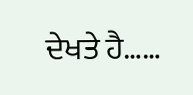ਦੇਖਤੇ ਹੈ……